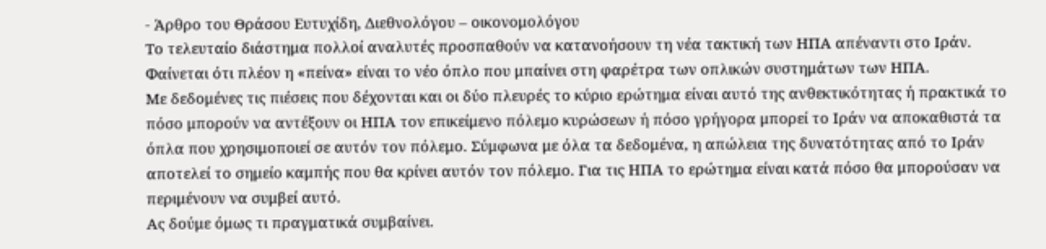- Άρθρο του Θράσου Ευτυχίδη, Διεθνολόγου – οικονομολόγου
Το τελευταίο διάστημα πολλοί αναλυτές προσπαθούν να κατανοήσουν τη νέα τακτική των ΗΠΑ απέναντι στο Ιράν. Φαίνεται ότι πλέον η «πείνα» είναι το νέο όπλο που μπαίνει στη φαρέτρα των οπλικών συστημάτων των ΗΠΑ.
Με δεδομένες τις πιέσεις που δέχονται και οι δύο πλευρές το κύριο ερώτημα είναι αυτό της ανθεκτικότητας ή πρακτικά το πόσο μπορούν να αντέξουν οι ΗΠΑ τον επικείμενο πόλεμο κυρώσεων ή πόσο γρήγορα μπορεί το Ιράν να αποκαθιστά τα όπλα που χρησιμοποιεί σε αυτόν τον πόλεμο. Σύμφωνα με όλα τα δεδομένα, η απώλεια της δυνατότητας από το Ιράν αποτελεί το σημείο καμπής που θα κρίνει αυτόν τον πόλεμο. Για τις ΗΠΑ το ερώτημα είναι κατά πόσο θα μπορούσαν να περιμένουν να συμβεί αυτό.
Ας δούμε όμως τι πραγματικά συμβαίνει.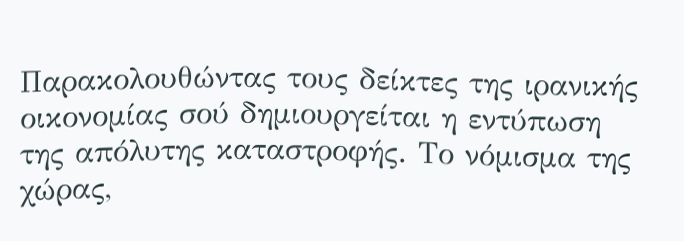Παρακολουθώντας τους δείκτες της ιρανικής οικονομίας σού δημιουργείται η εντύπωση της απόλυτης καταστροφής. Το νόμισμα της χώρας,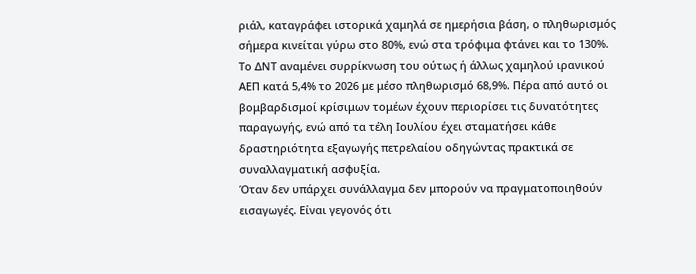ριάλ, καταγράφει ιστορικά χαμηλά σε ημερήσια βάση, ο πληθωρισμός σήμερα κινείται γύρω στο 80%, ενώ στα τρόφιμα φτάνει και το 130%. Το ΔΝΤ αναμένει συρρίκνωση του ούτως ή άλλως χαμηλού ιρανικού ΑΕΠ κατά 5,4% το 2026 με μέσο πληθωρισμό 68,9%. Πέρα από αυτό οι βομβαρδισμοί κρίσιμων τομέων έχουν περιορίσει τις δυνατότητες παραγωγής, ενώ από τα τέλη Ιουλίου έχει σταματήσει κάθε δραστηριότητα εξαγωγής πετρελαίου οδηγώντας πρακτικά σε συναλλαγματική ασφυξία.
Όταν δεν υπάρχει συνάλλαγμα δεν μπορούν να πραγματοποιηθούν εισαγωγές. Είναι γεγονός ότι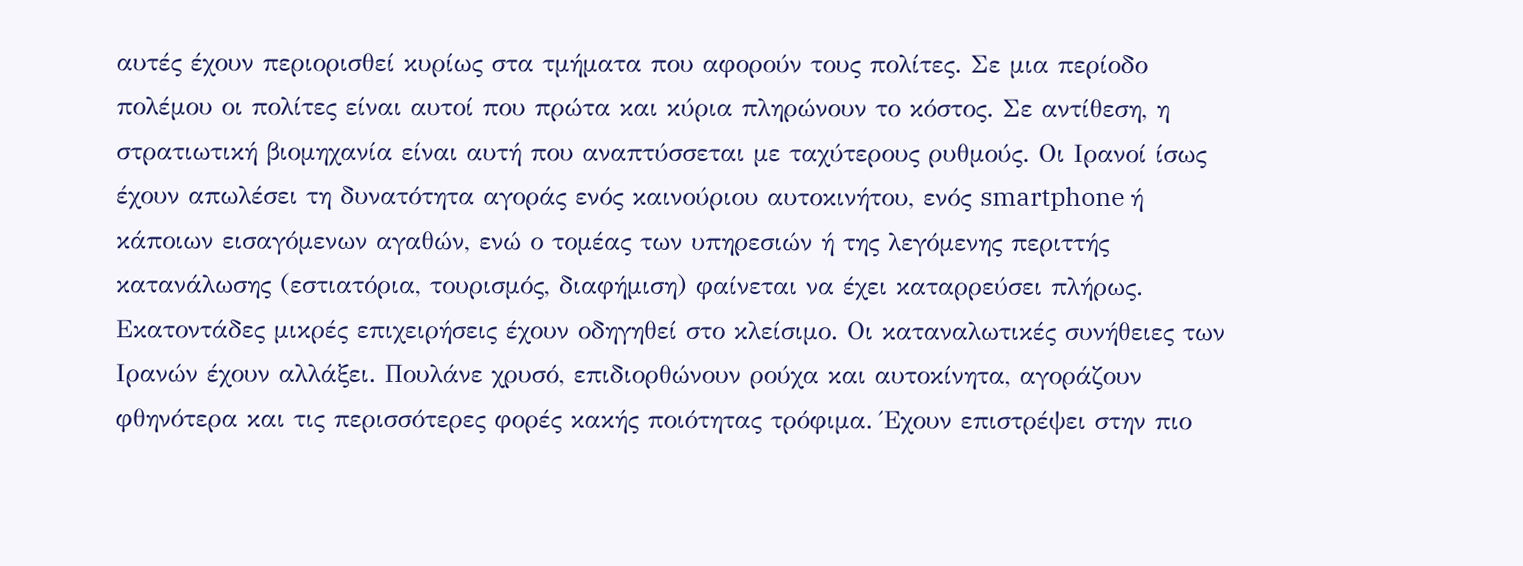αυτές έχουν περιορισθεί κυρίως στα τμήματα που αφορούν τους πολίτες. Σε μια περίοδο πολέμου οι πολίτες είναι αυτοί που πρώτα και κύρια πληρώνουν το κόστος. Σε αντίθεση, η στρατιωτική βιομηχανία είναι αυτή που αναπτύσσεται με ταχύτερους ρυθμούς. Οι Ιρανοί ίσως έχουν απωλέσει τη δυνατότητα αγοράς ενός καινούριου αυτοκινήτου, ενός smartphone ή κάποιων εισαγόμενων αγαθών, ενώ ο τομέας των υπηρεσιών ή της λεγόμενης περιττής κατανάλωσης (εστιατόρια, τουρισμός, διαφήμιση) φαίνεται να έχει καταρρεύσει πλήρως. Εκατοντάδες μικρές επιχειρήσεις έχουν οδηγηθεί στο κλείσιμο. Οι καταναλωτικές συνήθειες των Ιρανών έχουν αλλάξει. Πουλάνε χρυσό, επιδιορθώνουν ρούχα και αυτοκίνητα, αγοράζουν φθηνότερα και τις περισσότερες φορές κακής ποιότητας τρόφιμα. Έχουν επιστρέψει στην πιο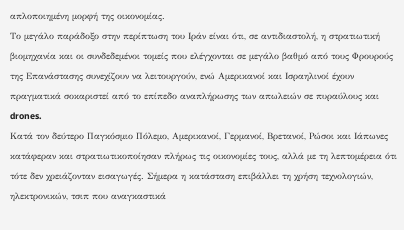απλοποιημένη μορφή της οικονομίας.
Το μεγάλο παράδοξο στην περίπτωση του Ιράν είναι ότι, σε αντιδιαστολή, η στρατιωτική βιομηχανία και οι συνδεδεμένοι τομείς που ελέγχονται σε μεγάλο βαθμό από τους Φρουρούς της Επανάστασης συνεχίζουν να λειτουργούν, ενώ Αμερικανοί και Ισραηλινοί έχουν πραγματικά σοκαριστεί από το επίπεδο αναπλήρωσης των απωλειών σε πυραύλους και drones.
Κατά τον δεύτερο Παγκόσμιο Πόλεμο, Αμερικανοί, Γερμανοί, Βρετανοί, Ρώσοι και Ιάπωνες κατάφεραν και στρατιωτικοποίησαν πλήρως τις οικονομίες τους, αλλά με τη λεπτομέρεια ότι τότε δεν χρειάζονταν εισαγωγές. Σήμερα η κατάσταση επιβάλλει τη χρήση τεχνολογιών, ηλεκτρονικών, τσιπ που αναγκαστικά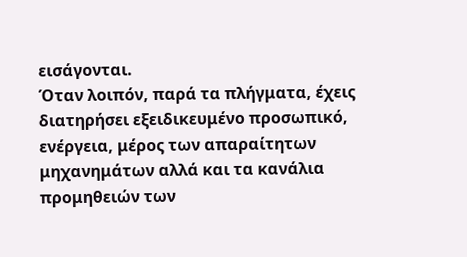εισάγονται.
Όταν λοιπόν, παρά τα πλήγματα, έχεις διατηρήσει εξειδικευμένο προσωπικό, ενέργεια, μέρος των απαραίτητων μηχανημάτων αλλά και τα κανάλια προμηθειών των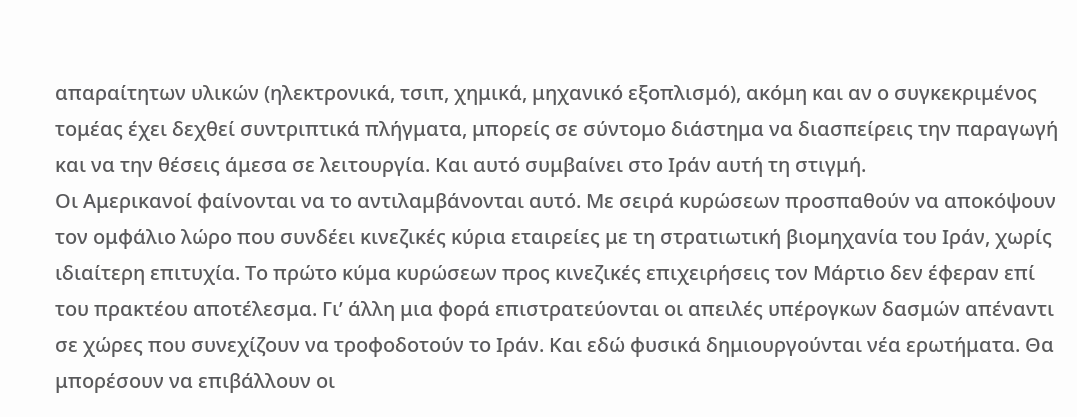απαραίτητων υλικών (ηλεκτρονικά, τσιπ, χημικά, μηχανικό εξοπλισμό), ακόμη και αν ο συγκεκριμένος τομέας έχει δεχθεί συντριπτικά πλήγματα, μπορείς σε σύντομο διάστημα να διασπείρεις την παραγωγή και να την θέσεις άμεσα σε λειτουργία. Και αυτό συμβαίνει στο Ιράν αυτή τη στιγμή.
Οι Αμερικανοί φαίνονται να το αντιλαμβάνονται αυτό. Με σειρά κυρώσεων προσπαθούν να αποκόψουν τον ομφάλιο λώρο που συνδέει κινεζικές κύρια εταιρείες με τη στρατιωτική βιομηχανία του Ιράν, χωρίς ιδιαίτερη επιτυχία. Το πρώτο κύμα κυρώσεων προς κινεζικές επιχειρήσεις τον Μάρτιο δεν έφεραν επί του πρακτέου αποτέλεσμα. Γι’ άλλη μια φορά επιστρατεύονται οι απειλές υπέρογκων δασμών απέναντι σε χώρες που συνεχίζουν να τροφοδοτούν το Ιράν. Και εδώ φυσικά δημιουργούνται νέα ερωτήματα. Θα μπορέσουν να επιβάλλουν οι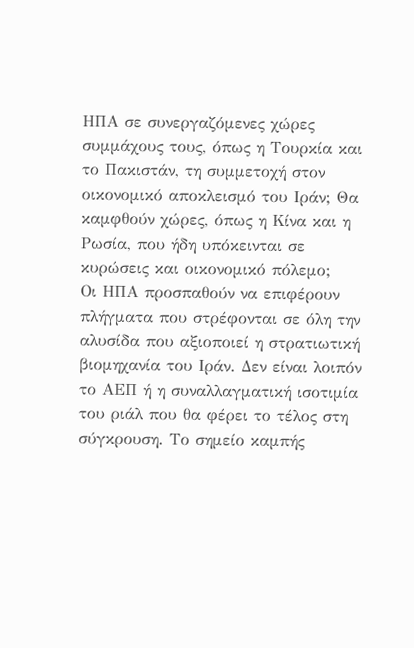ΗΠΑ σε συνεργαζόμενες χώρες συμμάχους τους, όπως η Τουρκία και το Πακιστάν, τη συμμετοχή στον οικονομικό αποκλεισμό του Ιράν; Θα καμφθούν χώρες, όπως η Κίνα και η Ρωσία, που ήδη υπόκεινται σε κυρώσεις και οικονομικό πόλεμο;
Οι ΗΠΑ προσπαθούν να επιφέρουν πλήγματα που στρέφονται σε όλη την αλυσίδα που αξιοποιεί η στρατιωτική βιομηχανία του Ιράν. Δεν είναι λοιπόν το ΑΕΠ ή η συναλλαγματική ισοτιμία του ριάλ που θα φέρει το τέλος στη σύγκρουση. Το σημείο καμπής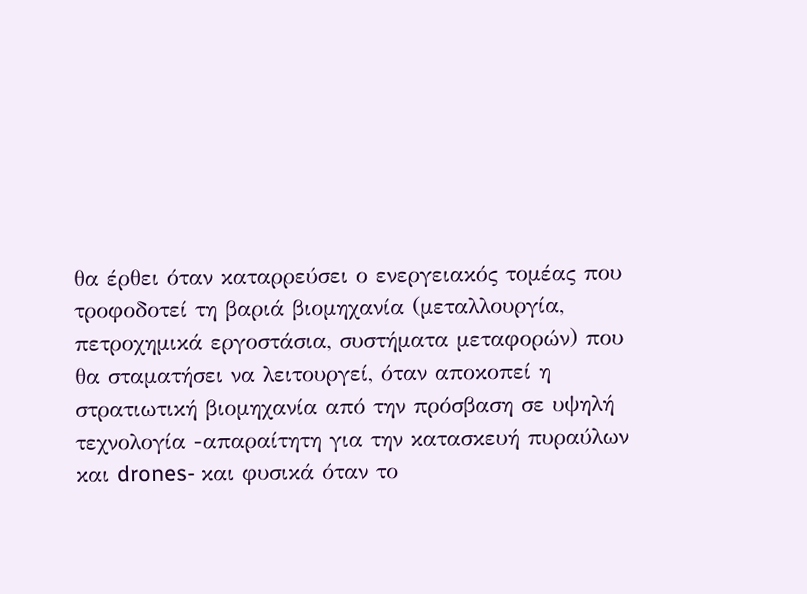θα έρθει όταν καταρρεύσει ο ενεργειακός τομέας που τροφοδοτεί τη βαριά βιομηχανία (μεταλλουργία, πετροχημικά εργοστάσια, συστήματα μεταφορών) που θα σταματήσει να λειτουργεί, όταν αποκοπεί η στρατιωτική βιομηχανία από την πρόσβαση σε υψηλή τεχνολογία -απαραίτητη για την κατασκευή πυραύλων και drones- και φυσικά όταν το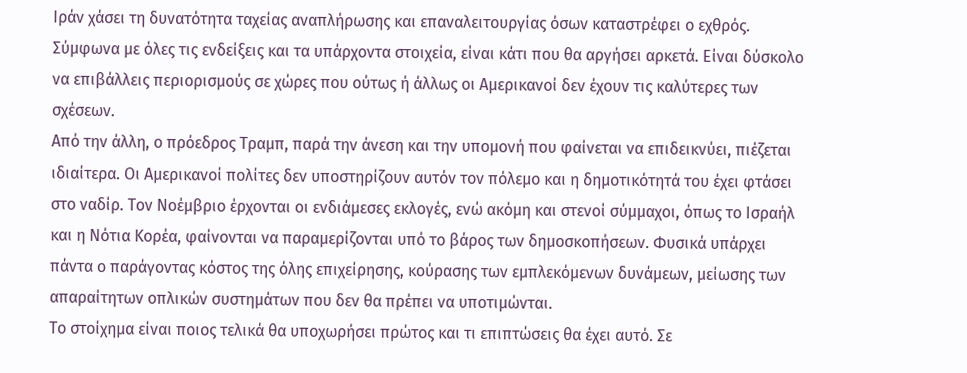Ιράν χάσει τη δυνατότητα ταχείας αναπλήρωσης και επαναλειτουργίας όσων καταστρέφει ο εχθρός. Σύμφωνα με όλες τις ενδείξεις και τα υπάρχοντα στοιχεία, είναι κάτι που θα αργήσει αρκετά. Είναι δύσκολο να επιβάλλεις περιορισμούς σε χώρες που ούτως ή άλλως οι Αμερικανοί δεν έχουν τις καλύτερες των σχέσεων.
Από την άλλη, ο πρόεδρος Τραμπ, παρά την άνεση και την υπομονή που φαίνεται να επιδεικνύει, πιέζεται ιδιαίτερα. Οι Αμερικανοί πολίτες δεν υποστηρίζουν αυτόν τον πόλεμο και η δημοτικότητά του έχει φτάσει στο ναδίρ. Τον Νοέμβριο έρχονται οι ενδιάμεσες εκλογές, ενώ ακόμη και στενοί σύμμαχοι, όπως το Ισραήλ και η Νότια Κορέα, φαίνονται να παραμερίζονται υπό το βάρος των δημοσκοπήσεων. Φυσικά υπάρχει πάντα ο παράγοντας κόστος της όλης επιχείρησης, κούρασης των εμπλεκόμενων δυνάμεων, μείωσης των απαραίτητων οπλικών συστημάτων που δεν θα πρέπει να υποτιμώνται.
Το στοίχημα είναι ποιος τελικά θα υποχωρήσει πρώτος και τι επιπτώσεις θα έχει αυτό. Σε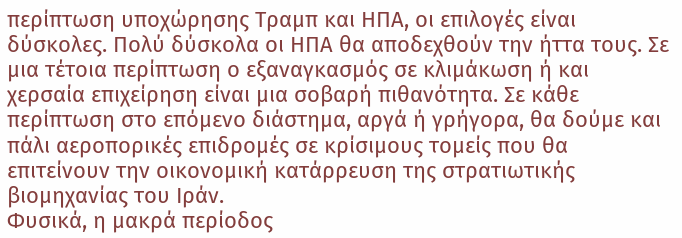περίπτωση υποχώρησης Τραμπ και ΗΠΑ, οι επιλογές είναι δύσκολες. Πολύ δύσκολα οι ΗΠΑ θα αποδεχθούν την ήττα τους. Σε μια τέτοια περίπτωση ο εξαναγκασμός σε κλιμάκωση ή και χερσαία επιχείρηση είναι μια σοβαρή πιθανότητα. Σε κάθε περίπτωση στο επόμενο διάστημα, αργά ή γρήγορα, θα δούμε και πάλι αεροπορικές επιδρομές σε κρίσιμους τομείς που θα επιτείνουν την οικονομική κατάρρευση της στρατιωτικής βιομηχανίας του Ιράν.
Φυσικά, η μακρά περίοδος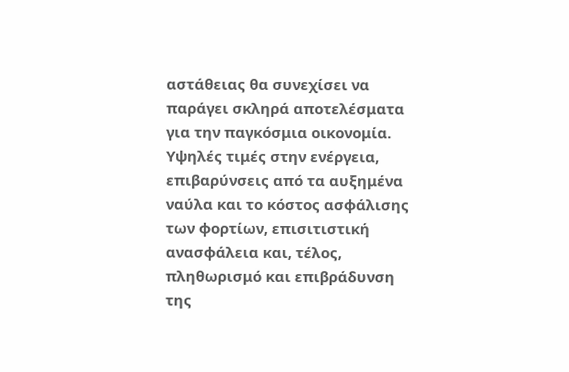αστάθειας θα συνεχίσει να παράγει σκληρά αποτελέσματα για την παγκόσμια οικονομία. Υψηλές τιμές στην ενέργεια, επιβαρύνσεις από τα αυξημένα ναύλα και το κόστος ασφάλισης των φορτίων, επισιτιστική ανασφάλεια και, τέλος, πληθωρισμό και επιβράδυνση της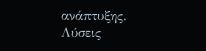ανάπτυξης.
Λύσεις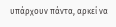υπάρχουν πάντα, αρκεί να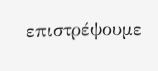επιστρέψουμε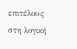επιτέλους στη λογική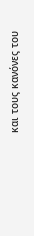και τους κανόνες του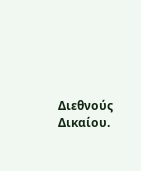Διεθνούς Δικαίου.